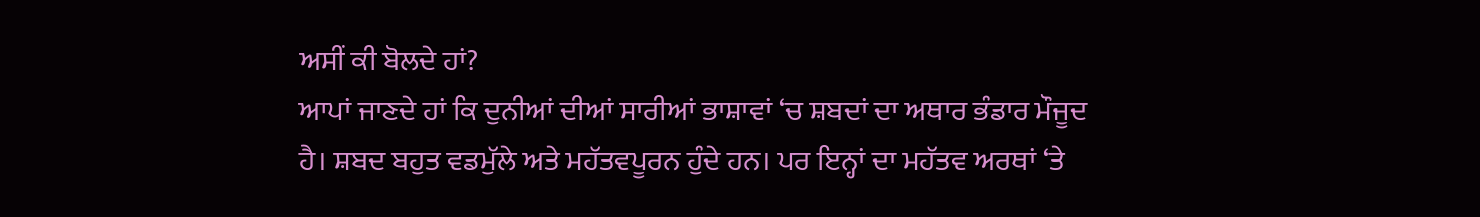ਅਸੀਂ ਕੀ ਬੋਲਦੇ ਹਾਂ?
ਆਪਾਂ ਜਾਣਦੇ ਹਾਂ ਕਿ ਦੁਨੀਆਂ ਦੀਆਂ ਸਾਰੀਆਂ ਭਾਸ਼ਾਵਾਂ ‘ਚ ਸ਼ਬਦਾਂ ਦਾ ਅਥਾਰ ਭੰਡਾਰ ਮੌਜੂਦ ਹੈ। ਸ਼ਬਦ ਬਹੁਤ ਵਡਮੁੱਲੇ ਅਤੇ ਮਹੱਤਵਪੂਰਨ ਹੁੰਦੇ ਹਨ। ਪਰ ਇਨ੍ਹਾਂ ਦਾ ਮਹੱਤਵ ਅਰਥਾਂ ‘ਤੇ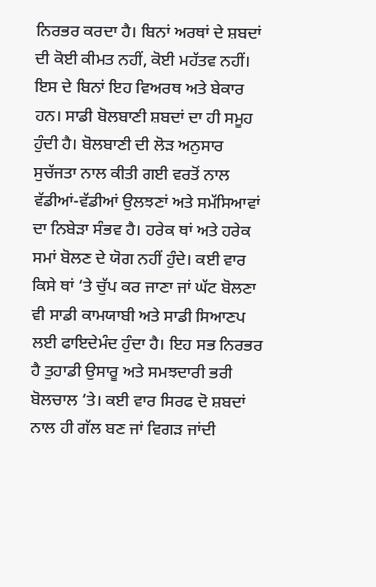ਨਿਰਭਰ ਕਰਦਾ ਹੈ। ਬਿਨਾਂ ਅਰਥਾਂ ਦੇ ਸ਼ਬਦਾਂ ਦੀ ਕੋਈ ਕੀਮਤ ਨਹੀਂ, ਕੋਈ ਮਹੱਤਵ ਨਹੀਂ। ਇਸ ਦੇ ਬਿਨਾਂ ਇਹ ਵਿਅਰਥ ਅਤੇ ਬੇਕਾਰ ਹਨ। ਸਾਡੀ ਬੋਲਬਾਣੀ ਸ਼ਬਦਾਂ ਦਾ ਹੀ ਸਮੂਹ ਹੁੰਦੀ ਹੈ। ਬੋਲਬਾਣੀ ਦੀ ਲੋੜ ਅਨੁਸਾਰ ਸੁਚੱਜਤਾ ਨਾਲ ਕੀਤੀ ਗਈ ਵਰਤੋਂ ਨਾਲ ਵੱਡੀਆਂ-ਵੱਡੀਆਂ ਉਲਝਣਾਂ ਅਤੇ ਸਮੱਸਿਆਵਾਂ ਦਾ ਨਿਬੇੜਾ ਸੰਭਵ ਹੈ। ਹਰੇਕ ਥਾਂ ਅਤੇ ਹਰੇਕ ਸਮਾਂ ਬੋਲਣ ਦੇ ਯੋਗ ਨਹੀਂ ਹੁੰਦੇ। ਕਈ ਵਾਰ ਕਿਸੇ ਥਾਂ ‘ਤੇ ਚੁੱਪ ਕਰ ਜਾਣਾ ਜਾਂ ਘੱਟ ਬੋਲਣਾ ਵੀ ਸਾਡੀ ਕਾਮਯਾਬੀ ਅਤੇ ਸਾਡੀ ਸਿਆਣਪ ਲਈ ਫਾਇਦੇਮੰਦ ਹੁੰਦਾ ਹੈ। ਇਹ ਸਭ ਨਿਰਭਰ ਹੈ ਤੁਹਾਡੀ ਉਸਾਰੂ ਅਤੇ ਸਮਝਦਾਰੀ ਭਰੀ ਬੋਲਚਾਲ ‘ਤੇ। ਕਈ ਵਾਰ ਸਿਰਫ ਦੋ ਸ਼ਬਦਾਂ ਨਾਲ ਹੀ ਗੱਲ ਬਣ ਜਾਂ ਵਿਗੜ ਜਾਂਦੀ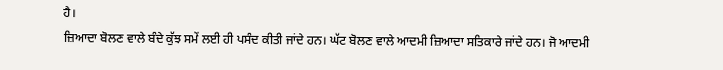ਹੈ।
ਜ਼ਿਆਦਾ ਬੋਲਣ ਵਾਲੇ ਬੰਦੇ ਕੁੱਝ ਸਮੇਂ ਲਈ ਹੀ ਪਸੰਦ ਕੀਤੀ ਜਾਂਦੇ ਹਨ। ਘੱਟ ਬੋਲਣ ਵਾਲੇ ਆਦਮੀ ਜ਼ਿਆਦਾ ਸਤਿਕਾਰੇ ਜਾਂਦੇ ਹਨ। ਜੋ ਆਦਮੀ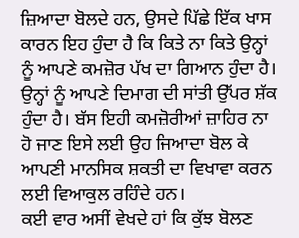ਜ਼ਿਆਦਾ ਬੋਲਦੇ ਹਨ, ਉਸਦੇ ਪਿੱਛੇ ਇੱਕ ਖਾਸ ਕਾਰਨ ਇਹ ਹੁੰਦਾ ਹੈ ਕਿ ਕਿਤੇ ਨਾ ਕਿਤੇ ਉਨ੍ਹਾਂ ਨੂੰ ਆਪਣੇ ਕਮਜ਼ੋਰ ਪੱਖ ਦਾ ਗਿਆਨ ਹੁੰਦਾ ਹੈ। ਉਨ੍ਹਾਂ ਨੂੰ ਆਪਣੇ ਦਿਮਾਗ ਦੀ ਸਾਂਤੀ ਉੱਪਰ ਸ਼ੱਕ ਹੁੰਦਾ ਹੈ। ਬੱਸ ਇਹੀ ਕਮਜ਼ੋਰੀਆਂ ਜ਼ਾਹਿਰ ਨਾ ਹੋ ਜਾਣ ਇਸੇ ਲਈ ਉਹ ਜਿਆਦਾ ਬੋਲ ਕੇ ਆਪਣੀ ਮਾਨਸਿਕ ਸ਼ਕਤੀ ਦਾ ਵਿਖਾਵਾ ਕਰਨ ਲਈ ਵਿਆਕੁਲ ਰਹਿੰਦੇ ਹਨ।
ਕਈ ਵਾਰ ਅਸੀਂ ਵੇਖਦੇ ਹਾਂ ਕਿ ਕੁੱਝ ਬੋਲਣ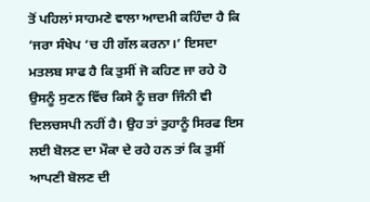ਤੋਂ ਪਹਿਲਾਂ ਸਾਹਮਣੇ ਵਾਲਾ ਆਦਮੀ ਕਹਿੰਦਾ ਹੈ ਕਿ ‘ਜਰਾ ਸੰਖੇਪ ‘ਚ ਹੀ ਗੱਲ ਕਰਨਾ।’ ਇਸਦਾ ਮਤਲਬ ਸਾਫ ਹੈ ਕਿ ਤੁਸੀਂ ਜੋ ਕਹਿਣ ਜਾ ਰਹੇ ਹੋ ਉਸਨੂੰ ਸੁਣਨ ਵਿੱਚ ਕਿਸੇ ਨੂੰ ਜ਼ਰਾ ਜਿੰਨੀ ਵੀ ਦਿਲਚਸਪੀ ਨਹੀਂ ਹੈ। ਉਹ ਤਾਂ ਤੁਹਾਨੂੰ ਸਿਰਫ ਇਸ ਲਈ ਬੋਲਣ ਦਾ ਮੌਕਾ ਦੇ ਰਹੇ ਹਨ ਤਾਂ ਕਿ ਤੁਸੀਂ ਆਪਣੀ ਬੋਲਣ ਦੀ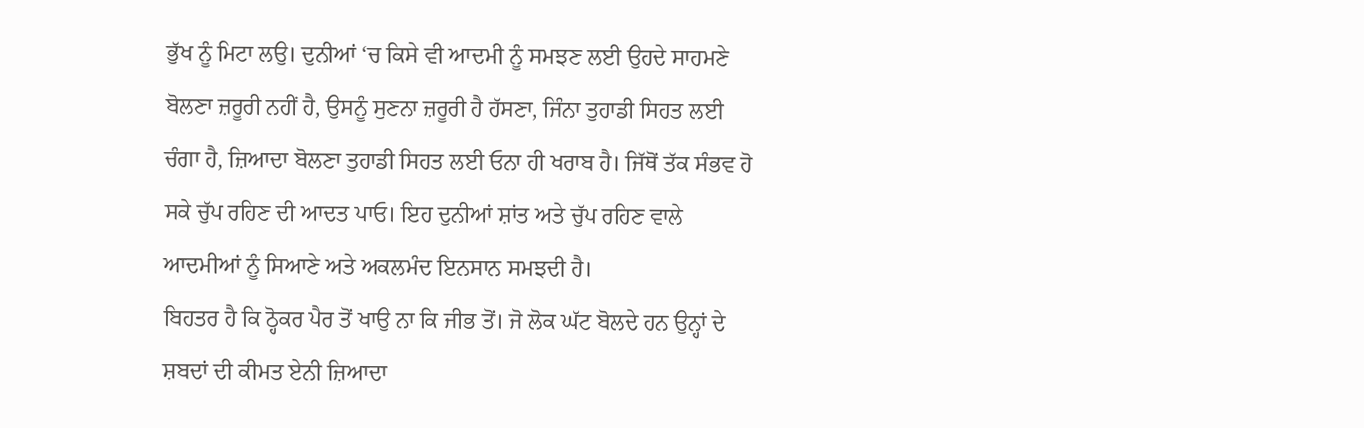ਭੁੱਖ ਨੂੰ ਮਿਟਾ ਲਉ। ਦੁਨੀਆਂ ‘ਚ ਕਿਸੇ ਵੀ ਆਦਮੀ ਨੂੰ ਸਮਝਣ ਲਈ ਉਹਦੇ ਸਾਹਮਣੇ ਬੋਲਣਾ ਜ਼ਰੂਰੀ ਨਹੀਂ ਹੈ, ਉਸਨੂੰ ਸੁਣਨਾ ਜ਼ਰੂਰੀ ਹੈ ਹੱਸਣਾ, ਜਿੰਨਾ ਤੁਹਾਡੀ ਸਿਹਤ ਲਈ ਚੰਗਾ ਹੈ, ਜ਼ਿਆਦਾ ਬੋਲਣਾ ਤੁਹਾਡੀ ਸਿਹਤ ਲਈ ਓਨਾ ਹੀ ਖਰਾਬ ਹੈ। ਜਿੱਥੋਂ ਤੱਕ ਸੰਭਵ ਹੋ ਸਕੇ ਚੁੱਪ ਰਹਿਣ ਦੀ ਆਦਤ ਪਾਓ। ਇਹ ਦੁਨੀਆਂ ਸ਼ਾਂਤ ਅਤੇ ਚੁੱਪ ਰਹਿਣ ਵਾਲੇ ਆਦਮੀਆਂ ਨੂੰ ਸਿਆਣੇ ਅਤੇ ਅਕਲਮੰਦ ਇਨਸਾਨ ਸਮਝਦੀ ਹੈ।
ਬਿਹਤਰ ਹੈ ਕਿ ਠ੍ਹੋਕਰ ਪੈਰ ਤੋਂ ਖਾਉ ਨਾ ਕਿ ਜੀਭ ਤੋਂ। ਜੋ ਲੋਕ ਘੱਟ ਬੋਲਦੇ ਹਨ ਉਨ੍ਹਾਂ ਦੇ ਸ਼ਬਦਾਂ ਦੀ ਕੀਮਤ ਏਨੀ ਜ਼ਿਆਦਾ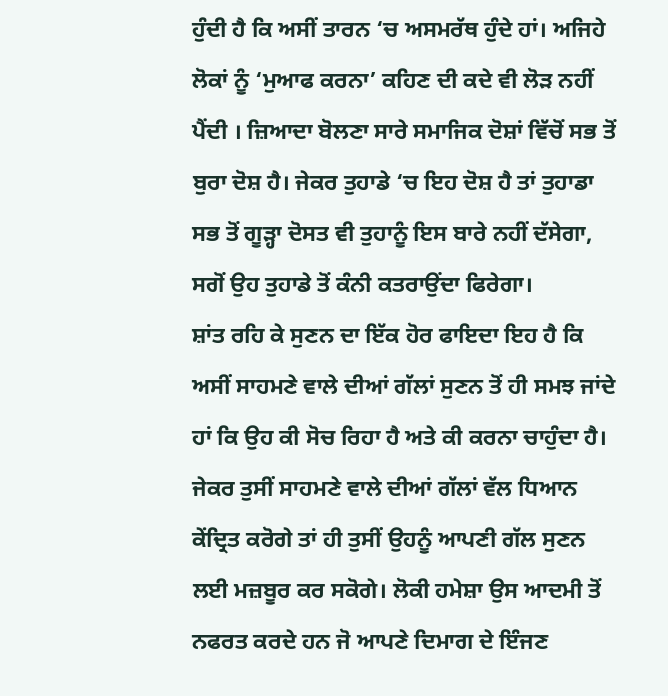ਹੁੰਦੀ ਹੈ ਕਿ ਅਸੀਂ ਤਾਰਨ ‘ਚ ਅਸਮਰੱਥ ਹੁੰਦੇ ਹਾਂ। ਅਜਿਹੇ ਲੋਕਾਂ ਨੂੰ ‘ਮੁਆਫ ਕਰਨਾ’ ਕਹਿਣ ਦੀ ਕਦੇ ਵੀ ਲੋੜ ਨਹੀਂ ਪੈਂਦੀ । ਜ਼ਿਆਦਾ ਬੋਲਣਾ ਸਾਰੇ ਸਮਾਜਿਕ ਦੋਸ਼ਾਂ ਵਿੱਚੋਂ ਸਭ ਤੋਂ ਬੁਰਾ ਦੋਸ਼ ਹੈ। ਜੇਕਰ ਤੁਹਾਡੇ ‘ਚ ਇਹ ਦੋਸ਼ ਹੈ ਤਾਂ ਤੁਹਾਡਾ ਸਭ ਤੋਂ ਗੂੜ੍ਹਾ ਦੋਸਤ ਵੀ ਤੁਹਾਨੂੰ ਇਸ ਬਾਰੇ ਨਹੀਂ ਦੱਸੇਗਾ, ਸਗੋਂ ਉਹ ਤੁਹਾਡੇ ਤੋਂ ਕੰਨੀ ਕਤਰਾਉਂਦਾ ਫਿਰੇਗਾ।
ਸ਼ਾਂਤ ਰਹਿ ਕੇ ਸੁਣਨ ਦਾ ਇੱਕ ਹੋਰ ਫਾਇਦਾ ਇਹ ਹੈ ਕਿ ਅਸੀਂ ਸਾਹਮਣੇ ਵਾਲੇ ਦੀਆਂ ਗੱਲਾਂ ਸੁਣਨ ਤੋਂ ਹੀ ਸਮਝ ਜਾਂਦੇ ਹਾਂ ਕਿ ਉਹ ਕੀ ਸੋਚ ਰਿਹਾ ਹੈ ਅਤੇ ਕੀ ਕਰਨਾ ਚਾਹੁੰਦਾ ਹੈ। ਜੇਕਰ ਤੁਸੀਂ ਸਾਹਮਣੇ ਵਾਲੇ ਦੀਆਂ ਗੱਲਾਂ ਵੱਲ ਧਿਆਨ ਕੇਂਦ੍ਰਿਤ ਕਰੋਗੇ ਤਾਂ ਹੀ ਤੁਸੀਂ ਉਹਨੂੰ ਆਪਣੀ ਗੱਲ ਸੁਣਨ ਲਈ ਮਜ਼ਬੂਰ ਕਰ ਸਕੋਗੇ। ਲੋਕੀ ਹਮੇਸ਼ਾ ਉਸ ਆਦਮੀ ਤੋਂ ਨਫਰਤ ਕਰਦੇ ਹਨ ਜੋ ਆਪਣੇ ਦਿਮਾਗ ਦੇ ਇੰਜਣ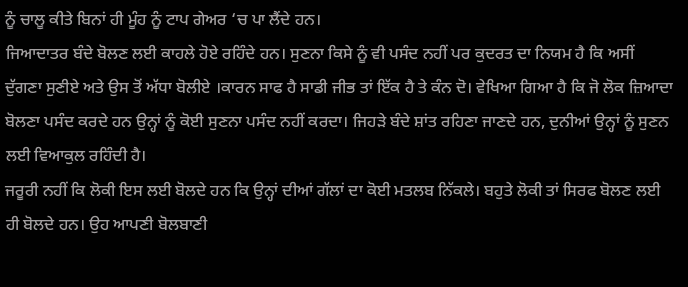ਨੂੰ ਚਾਲੂ ਕੀਤੇ ਬਿਨਾਂ ਹੀ ਮੂੰਹ ਨੂੰ ਟਾਪ ਗੇਅਰ ‘ਚ ਪਾ ਲੈਂਦੇ ਹਨ।
ਜਿਆਦਾਤਰ ਬੰਦੇ ਬੋਲਣ ਲਈ ਕਾਹਲੇ ਹੋਏ ਰਹਿੰਦੇ ਹਨ। ਸੁਣਨਾ ਕਿਸੇ ਨੂੰ ਵੀ ਪਸੰਦ ਨਹੀਂ ਪਰ ਕੁਦਰਤ ਦਾ ਨਿਯਮ ਹੈ ਕਿ ਅਸੀਂ ਦੁੱਗਣਾ ਸੁਣੀਏ ਅਤੇ ਉਸ ਤੋਂ ਅੱਧਾ ਬੋਲੀਏ ।ਕਾਰਨ ਸਾਫ ਹੈ ਸਾਡੀ ਜੀਭ ਤਾਂ ਇੱਕ ਹੈ ਤੇ ਕੰਨ ਦੋ। ਵੇਖਿਆ ਗਿਆ ਹੈ ਕਿ ਜੋ ਲੋਕ ਜ਼ਿਆਦਾ ਬੋਲਣਾ ਪਸੰਦ ਕਰਦੇ ਹਨ ਉਨ੍ਹਾਂ ਨੂੰ ਕੋਈ ਸੁਣਨਾ ਪਸੰਦ ਨਹੀਂ ਕਰਦਾ। ਜਿਹੜੇ ਬੰਦੇ ਸ਼ਾਂਤ ਰਹਿਣਾ ਜਾਣਦੇ ਹਨ, ਦੁਨੀਆਂ ਉਨ੍ਹਾਂ ਨੂੰ ਸੁਣਨ ਲਈ ਵਿਆਕੁਲ ਰਹਿੰਦੀ ਹੈ।
ਜਰੂਰੀ ਨਹੀਂ ਕਿ ਲੋਕੀ ਇਸ ਲਈ ਬੋਲਦੇ ਹਨ ਕਿ ਉਨ੍ਹਾਂ ਦੀਆਂ ਗੱਲਾਂ ਦਾ ਕੋਈ ਮਤਲਬ ਨਿੱਕਲੇ। ਬਹੁਤੇ ਲੋਕੀ ਤਾਂ ਸਿਰਫ ਬੋਲਣ ਲਈ ਹੀ ਬੋਲਦੇ ਹਨ। ਉਹ ਆਪਣੀ ਬੋਲਬਾਣੀ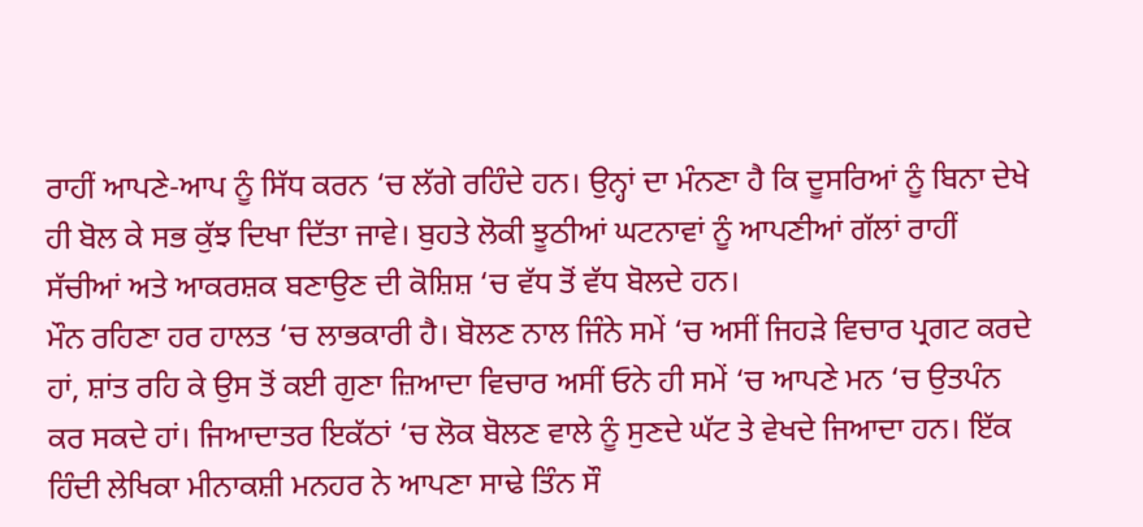ਰਾਹੀਂ ਆਪਣੇ-ਆਪ ਨੂੰ ਸਿੱਧ ਕਰਨ ‘ਚ ਲੱਗੇ ਰਹਿੰਦੇ ਹਨ। ਉਨ੍ਹਾਂ ਦਾ ਮੰਨਣਾ ਹੈ ਕਿ ਦੂਸਰਿਆਂ ਨੂੰ ਬਿਨਾ ਦੇਖੇ ਹੀ ਬੋਲ ਕੇ ਸਭ ਕੁੱਝ ਦਿਖਾ ਦਿੱਤਾ ਜਾਵੇ। ਬੁਹਤੇ ਲੋਕੀ ਝੂਠੀਆਂ ਘਟਨਾਵਾਂ ਨੂੰ ਆਪਣੀਆਂ ਗੱਲਾਂ ਰਾਹੀਂ ਸੱਚੀਆਂ ਅਤੇ ਆਕਰਸ਼ਕ ਬਣਾਉਣ ਦੀ ਕੋਸ਼ਿਸ਼ ‘ਚ ਵੱਧ ਤੋਂ ਵੱਧ ਬੋਲਦੇ ਹਨ।
ਮੌਨ ਰਹਿਣਾ ਹਰ ਹਾਲਤ ‘ਚ ਲਾਭਕਾਰੀ ਹੈ। ਬੋਲਣ ਨਾਲ ਜਿੰਨੇ ਸਮੇਂ ‘ਚ ਅਸੀਂ ਜਿਹੜੇ ਵਿਚਾਰ ਪ੍ਰਗਟ ਕਰਦੇ ਹਾਂ, ਸ਼ਾਂਤ ਰਹਿ ਕੇ ਉਸ ਤੋਂ ਕਈ ਗੁਣਾ ਜ਼ਿਆਦਾ ਵਿਚਾਰ ਅਸੀਂ ਓਨੇ ਹੀ ਸਮੇਂ ‘ਚ ਆਪਣੇ ਮਨ ‘ਚ ਉਤਪੰਨ ਕਰ ਸਕਦੇ ਹਾਂ। ਜਿਆਦਾਤਰ ਇਕੱਠਾਂ ‘ਚ ਲੋਕ ਬੋਲਣ ਵਾਲੇ ਨੂੰ ਸੁਣਦੇ ਘੱਟ ਤੇ ਵੇਖਦੇ ਜਿਆਦਾ ਹਨ। ਇੱਕ ਹਿੰਦੀ ਲੇਖਿਕਾ ਮੀਨਾਕਸ਼ੀ ਮਨਹਰ ਨੇ ਆਪਣਾ ਸਾਢੇ ਤਿੰਨ ਸੌ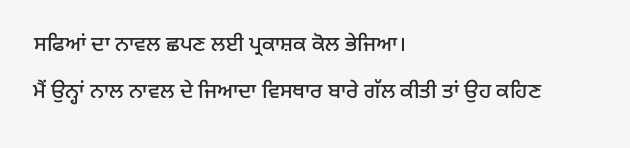ਸਫਿਆਂ ਦਾ ਨਾਵਲ ਛਪਣ ਲਈ ਪ੍ਰਕਾਸ਼ਕ ਕੋਲ ਭੇਜਿਆ।
ਮੈਂ ਉਨ੍ਹਾਂ ਨਾਲ ਨਾਵਲ ਦੇ ਜਿਆਦਾ ਵਿਸਥਾਰ ਬਾਰੇ ਗੱਲ ਕੀਤੀ ਤਾਂ ਉਹ ਕਹਿਣ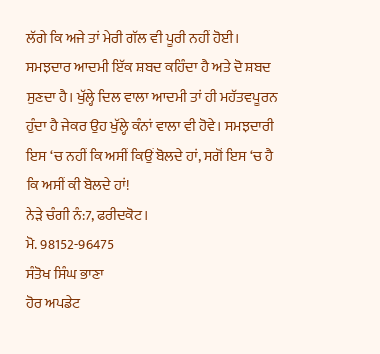ਲੱਗੇ ਕਿ ਅਜੇ ਤਾਂ ਮੇਰੀ ਗੱਲ ਵੀ ਪੂਰੀ ਨਹੀਂ ਹੋਈ। ਸਮਝਦਾਰ ਆਦਮੀ ਇੱਕ ਸ਼ਬਦ ਕਹਿੰਦਾ ਹੈ ਅਤੇ ਦੋ ਸ਼ਬਦ ਸੁਣਦਾ ਹੈ। ਖੁੱਲ੍ਹੇ ਦਿਲ ਵਾਲਾ ਆਦਮੀ ਤਾਂ ਹੀ ਮਹੱਤਵਪੂਰਨ ਹੁੰਦਾ ਹੈ ਜੇਕਰ ਉਹ ਖੁੱਲ੍ਹੇ ਕੰਨਾਂ ਵਾਲਾ ਵੀ ਹੋਵੇ। ਸਮਝਦਾਰੀ ਇਸ ‘ਚ ਨਹੀਂ ਕਿ ਅਸੀਂ ਕਿਉਂ ਬੋਲਦੇ ਹਾਂ, ਸਗੋਂ ਇਸ ‘ਚ ਹੈ ਕਿ ਅਸੀਂ ਕੀ ਬੋਲਦੇ ਹਾਂ!
ਨੇੜੇ ਚੰਗੀ ਨੰ:7, ਫਰੀਦਕੋਟ।
ਮੋ. 98152-96475
ਸੰਤੋਖ ਸਿੰਘ ਭਾਣਾ
ਹੋਰ ਅਪਡੇਟ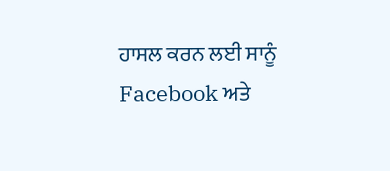ਹਾਸਲ ਕਰਨ ਲਈ ਸਾਨੂੰ Facebook ਅਤੇ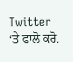Twitter ‘ਤੇ ਫਾਲੋ ਕਰੋ.